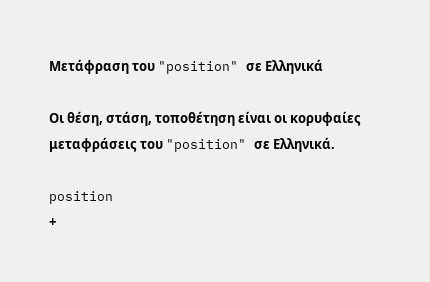Μετάφραση του "position" σε Ελληνικά

Οι θέση, στάση, τοποθέτηση είναι οι κορυφαίες μεταφράσεις του "position" σε Ελληνικά.

position
+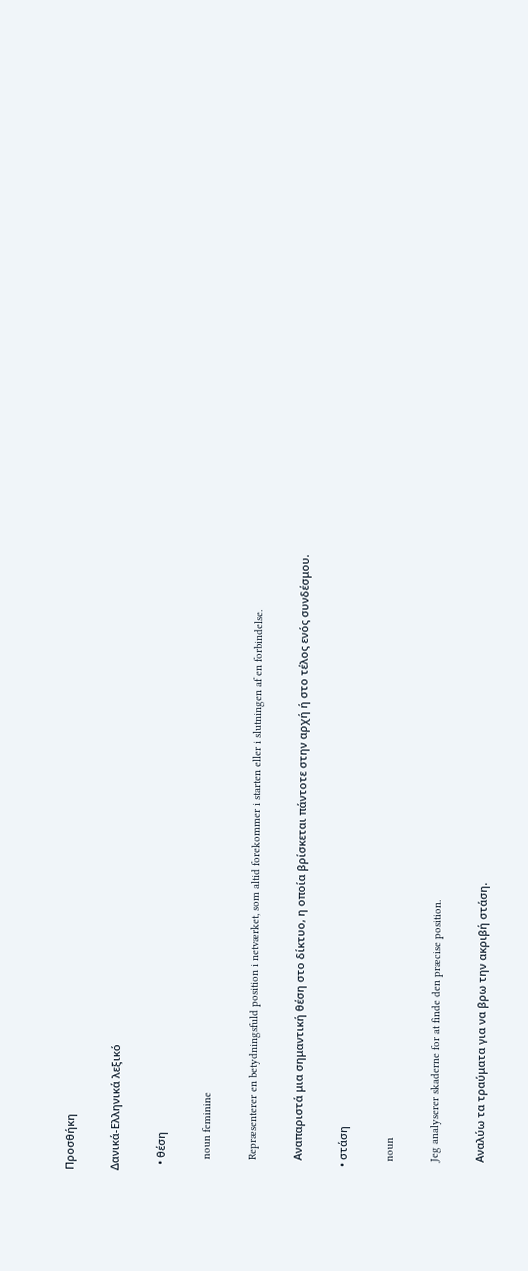Προσθήκη

Δανικά-Ελληνικά λεξικό

  • θέση

    noun feminine

    Repræsenterer en betydningsfuld position i netværket, som altid forekommer i starten eller i slutningen af en forbindelse.

    Αναπαριστά μια σημαντική θέση στο δίκτυο, η οποία βρίσκεται πάντοτε στην αρχή ή στο τέλος ενός συνδέσμου.

  • στάση

    noun

    Jeg analyserer skaderne for at finde den præcise position.

    Αναλύω τα τραύματα για να βρω την ακριβή στάση.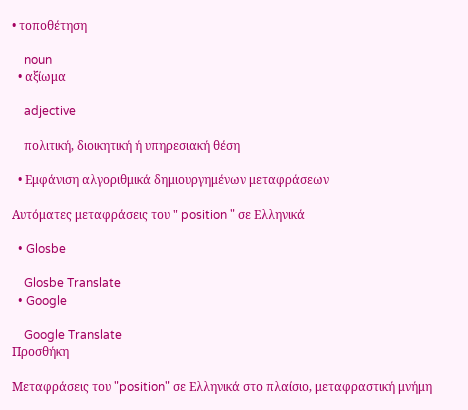• τοποθέτηση

    noun
  • αξίωμα

    adjective

    πολιτική, διοικητική ή υπηρεσιακή θέση

  • Εμφάνιση αλγοριθμικά δημιουργημένων μεταφράσεων

Αυτόματες μεταφράσεις του " position " σε Ελληνικά

  • Glosbe

    Glosbe Translate
  • Google

    Google Translate
Προσθήκη

Μεταφράσεις του "position" σε Ελληνικά στο πλαίσιο, μεταφραστική μνήμη